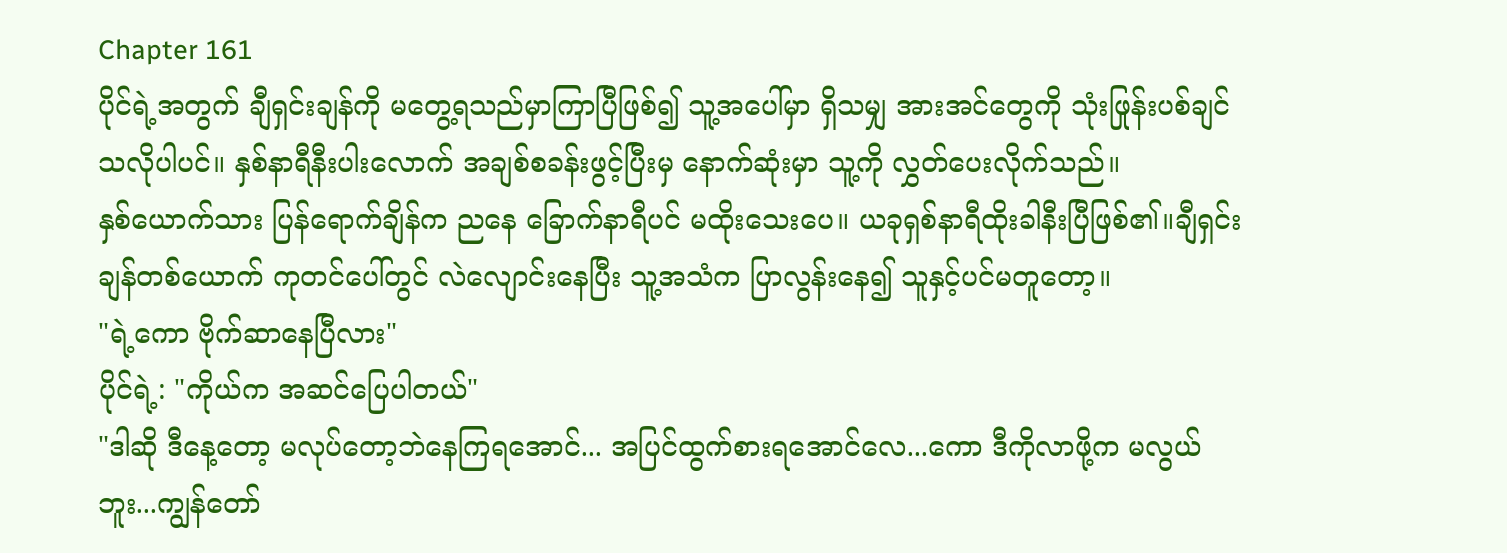Chapter 161
ပိုင်ရဲ့အတွက် ချီရှင်းချန်ကို မတွေ့ရသည်မှာကြာပြီဖြစ်၍ သူ့အပေါ်မှာ ရှိသမျှ အားအင်တွေကို သုံးဖြုန်းပစ်ချင်သလိုပါပင်။ နှစ်နာရီနီးပါးလောက် အချစ်စခန်းဖွင့်ပြီးမှ နောက်ဆုံးမှာ သူ့ကို လွှတ်ပေးလိုက်သည်။
နှစ်ယောက်သား ပြန်ရောက်ချိန်က ညနေ ခြောက်နာရီပင် မထိုးသေးပေ။ ယခုရှစ်နာရီထိုးခါနီးပြီဖြစ်၏။ချီရှင်းချန်တစ်ယောက် ကုတင်ပေါ်တွင် လဲလျောင်းနေပြီး သူ့အသံက ပြာလွန်းနေ၍ သူနှင့်ပင်မတူတော့။
"ရဲ့ကော ဗိုက်ဆာနေပြီလား"
ပိုင်ရဲ့: "ကိုယ်က အဆင်ပြေပါတယ်"
"ဒါဆို ဒီနေ့တော့ မလုပ်တော့ဘဲနေကြရအောင်... အပြင်ထွက်စားရအောင်လေ...ကော ဒီကိုလာဖို့က မလွယ်ဘူး...ကျွန်တော်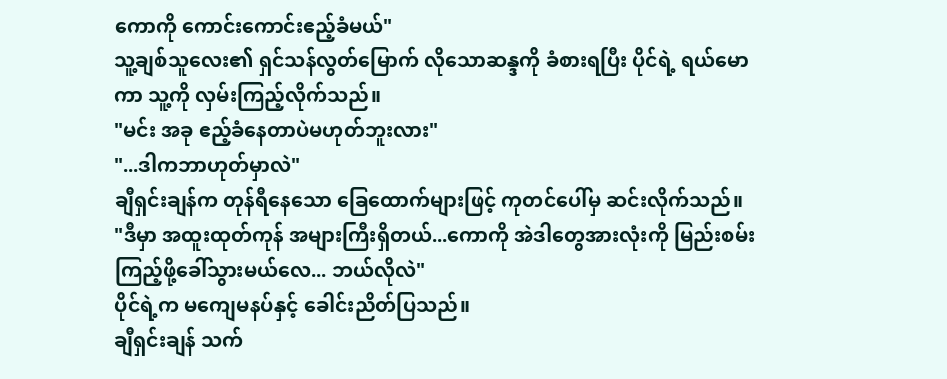ကောကို ကောင်းကောင်းဧည့်ခံမယ်"
သူ့ချစ်သူလေး၏ ရှင်သန်လွတ်မြောက် လိုသောဆန္ဒကို ခံစားရပြီး ပိုင်ရဲ့ ရယ်မောကာ သူ့ကို လှမ်းကြည့်လိုက်သည်။
"မင်း အခု ဧည့်ခံနေတာပဲမဟုတ်ဘူးလား"
"...ဒါကဘာဟုတ်မှာလဲ"
ချီရှင်းချန်က တုန်ရီနေသော ခြေထောက်များဖြင့် ကုတင်ပေါ်မှ ဆင်းလိုက်သည်။
"ဒီမှာ အထူးထုတ်ကုန် အများကြီးရှိတယ်...ကောကို အဲဒါတွေအားလုံးကို မြည်းစမ်းကြည့်ဖို့ခေါ်သွားမယ်လေ... ဘယ်လိုလဲ"
ပိုင်ရဲ့က မကျေမနပ်နှင့် ခေါင်းညိတ်ပြသည်။
ချီရှင်းချန် သက်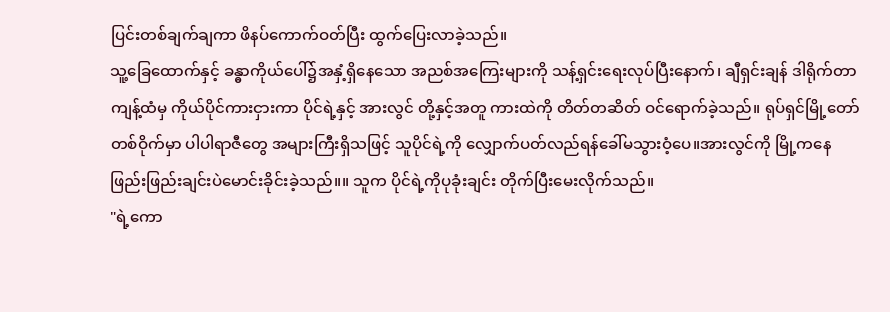ပြင်းတစ်ချက်ချကာ ဖိနပ်ကောက်ဝတ်ပြီး ထွက်ပြေးလာခဲ့သည်။
သူ့ခြေထောက်နှင့် ခန္ဓာကိုယ်ပေါ်၌အနှံ့ရှိနေသော အညစ်အကြေးများကို သန့်ရှင်းရေးလုပ်ပြီးနောက်၊ ချီရှင်းချန် ဒါရိုက်တာကျန့်ထံမှ ကိုယ်ပိုင်ကားငှားကာ ပိုင်ရဲ့နှင့် အားလွင် တို့နှင့်အတူ ကားထဲကို တိတ်တဆိတ် ဝင်ရောက်ခဲ့သည်။ ရုပ်ရှင်မြို့တော်တစ်ဝိုက်မှာ ပါပါရာဇီတွေ အများကြီးရှိသဖြင့် သူပိုင်ရဲ့ကို လျှောက်ပတ်လည်ရန်ခေါ်မသွားဝံ့ပေ။အားလွင်ကို မြို့ကနေ ဖြည်းဖြည်းချင်းပဲမောင်းခိုင်းခဲ့သည်။။ သူက ပိုင်ရဲ့ကိုပုခုံးချင်း တိုက်ပြီးမေးလိုက်သည်။
"ရဲ့ကော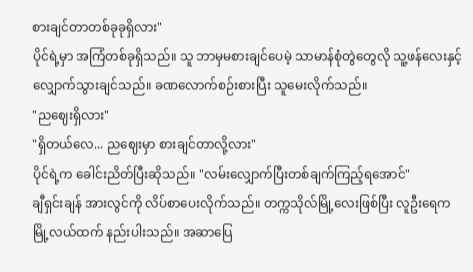စားချင်တာတစ်ခုခုရှိလား"
ပိုင်ရဲ့မှာ အကြံတစ်ခုရှိသည်။ သူ ဘာမှမစားချင်ပေမဲ့ သာမာန်စုံတွဲတွေလို သူ့ဖန်လေးနှင့်လျှောက်သွားချင်သည်။ ခဏလောက်စဉ်းစားပြီး သူမေးလိုက်သည်။
"ညဈေးရှိလား"
"ရှိတယ်လေ... ညဈေးမှာ စားချင်တာလို့လား"
ပိုင်ရဲ့က ခေါင်းညိတ်ပြီးဆိုသည်။ "လမ်းလျှောက်ပြီးတစ်ချက်ကြည့်ရအောင်"
ချီရှင်းချန် အားလွင်ကို လိပ်စာပေးလိုက်သည်။ တက္ကသိုလ်မြို့လေးဖြစ်ပြီး လူဦးရေက မြို့လယ်ထက် နည်းပါးသည်။ အဆာပြေ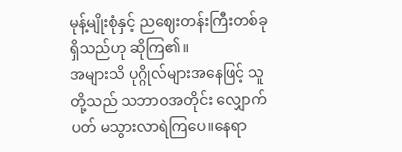မုန့်မျိုးစုံနှင့် ညဈေးတန်းကြီးတစ်ခု ရှိသည်ဟု ဆိုကြ၏။
အများသိ ပုဂ္ဂိုလ်များအနေဖြင့် သူတို့သည် သဘာဝအတိုင်း လျှောက်ပတ် မသွားလာရဲကြပေ။နေရာ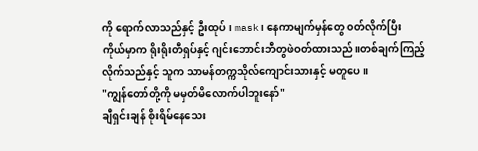ကို ရောက်လာသည်နှင့် ဦးထုပ်၊ mask၊ နေကာမျက်မှန်တွေ ၀တ်လိုက်ပြီး ကိုယ်မှာက ရိုးရိုးတီရှပ်နှင့် ဂျင်းဘောင်းဘီတွဖဲဝတ်ထားသည်။တစ်ချက်ကြည့်လိုက်သည်နှင့် သူက သာမန်တက္ကသိုလ်ကျောင်းသားနှင့် မတူပေ။
"ကျွန်တော်တို့ကို မမှတ်မိလောက်ပါဘူးနော်"
ချီရှင်းချန် စိုးရိမ်နေသေး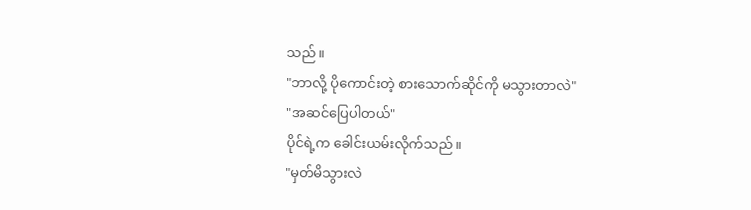သည်။
"ဘာလို့ ပိုကောင်းတဲ့ စားသောက်ဆိုင်ကို မသွားတာလဲ"
"အဆင်ပြေပါတယ်"
ပိုင်ရဲ့က ခေါင်းယမ်းလိုက်သည်။
"မှတ်မိသွားလဲ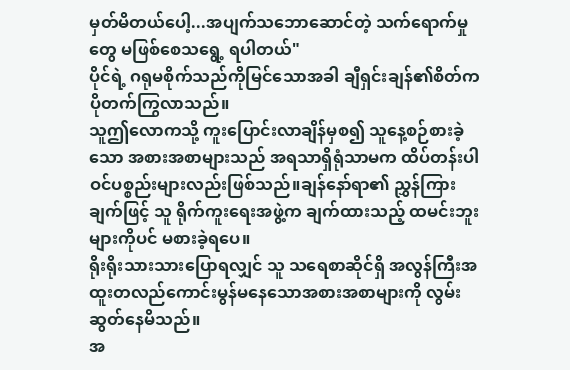မှတ်မိတယ်ပေါ့...အပျက်သဘောဆောင်တဲ့ သက်ရောက်မှုတွေ မဖြစ်စေသရွေ့ ရပါတယ်"
ပိုင်ရဲ့ ဂရုမစိုက်သည်ကိုမြင်သောအခါ ချီရှင်းချန်၏စိတ်က ပိုတက်ကြွလာသည်။
သူဤလောကသို့ ကူးပြောင်းလာချိန်မှစ၍ သူနေ့စဉ်စားခဲ့သော အစားအစာများသည် အရသာရှိရုံသာမက ထိပ်တန်းပါဝင်ပစ္စည်းများလည်းဖြစ်သည်။ချန်နော်ရာ၏ ညွှန်ကြားချက်ဖြင့် သူ ရိုက်ကူးရေးအဖွဲ့က ချက်ထားသည့် ထမင်းဘူးများကိုပင် မစားခဲ့ရပေ။
ရိုးရိုးသားသားပြောရလျှင် သူ သရေစာဆိုင်ရှိ အလွန်ကြီးအထူးတလည်ကောင်းမွန်မနေသောအစားအစာများကို လွမ်းဆွတ်နေမိသည်။
အ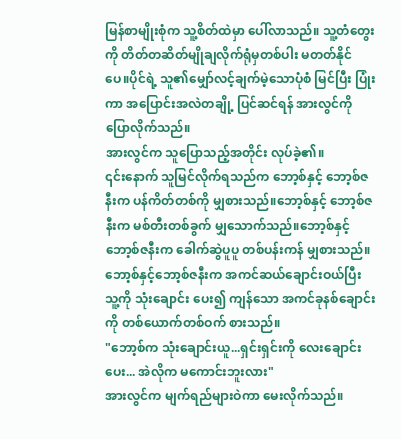မြန်စာမျိုးစုံက သူ့စိတ်ထဲမှာ ပေါ်လာသည်။ သူ့တံတွေးကို တိတ်တဆိတ်မျိုချလိုက်ရုံမှတစ်ပါး မတတ်နိုင်ပေ။ပိုင်ရဲ့ သူ၏မျှော်လင့်ချက်မဲ့သောပုံစံ မြင်ပြီး ပြုံးကာ အပြောင်းအလဲတချို့ ပြင်ဆင်ရန် အားလွင်ကို ပြောလိုက်သည်။
အားလွင်က သူပြောသည့်အတိုင်း လုပ်ခဲ့၏။
၎င်းနောက် သူမြင်လိုက်ရသည်က ဘော့စ်နှင့် ဘော့စ်ဇနီးက ပန်ကိတ်တစ်ကို မျှစားသည်။ဘော့စ်နှင့် ဘော့စ်ဇနီးက မစ်တီးတစ်ခွက် မျှသောက်သည်။ဘော့စ်နှင့်ဘော့စ်ဇနီးက ခေါက်ဆွဲပူပူ တစ်ပန်းကန် မျှစားသည်။ဘော့စ်နှင့်ဘော့စ်ဇနီးက အကင်ဆယ်ချောင်းဝယ်ပြီး သူ့ကို သုံးချောင်း ပေး၍ ကျန်သော အကင်ခုနစ်ချောင်းကို တစ်ယောက်တစ်ဝက် စားသည်။
"ဘော့စ်က သုံးချောင်းယူ...ရှင်းရှင်းကို လေးချောင်းပေး... အဲလိုက မကောင်းဘူးလား"
အားလွင်က မျက်ရည်များဝဲကာ မေးလိုက်သည်။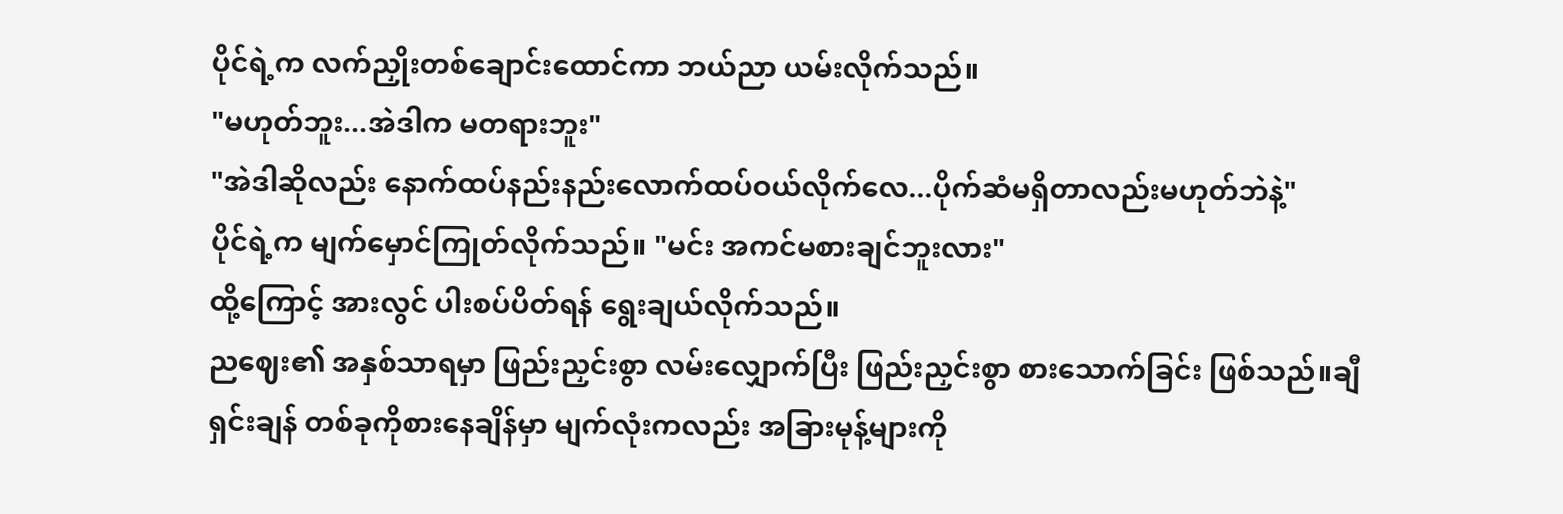ပိုင်ရဲ့က လက်ညှိုးတစ်ချောင်းထောင်ကာ ဘယ်ညာ ယမ်းလိုက်သည်။
"မဟုတ်ဘူး...အဲဒါက မတရားဘူး"
"အဲဒါဆိုလည်း နောက်ထပ်နည်းနည်းလောက်ထပ်ဝယ်လိုက်လေ...ပိုက်ဆံမရှိတာလည်းမဟုတ်ဘဲနဲ့"
ပိုင်ရဲ့က မျက်မှောင်ကြုတ်လိုက်သည်။ "မင်း အကင်မစားချင်ဘူးလား"
ထို့ကြောင့် အားလွင် ပါးစပ်ပိတ်ရန် ရွေးချယ်လိုက်သည်။
ညဈေး၏ အနှစ်သာရမှာ ဖြည်းညှင်းစွာ လမ်းလျှောက်ပြီး ဖြည်းညှင်းစွာ စားသောက်ခြင်း ဖြစ်သည်။ချီရှင်းချန် တစ်ခုကိုစားနေချိန်မှာ မျက်လုံးကလည်း အခြားမုန့်များကို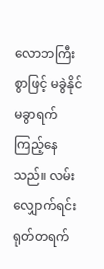လောဘကြီးစွာဖြင့် မခွဲနိုင်မခွာရက်ကြည့်နေသည်။ လမ်းလျှောက်ရင်း ရုတ်တရက်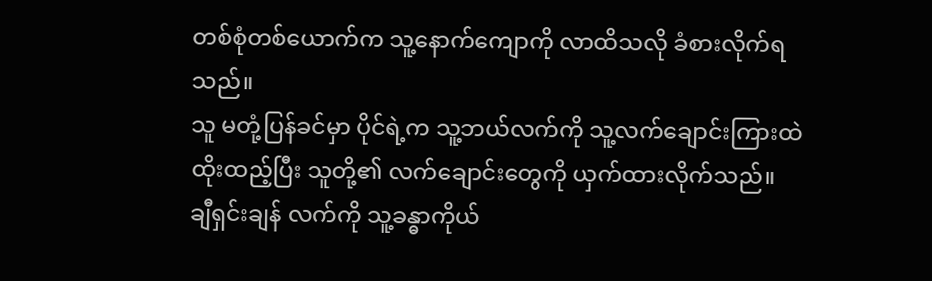တစ်စုံတစ်ယောက်က သူ့နောက်ကျောကို လာထိသလို ခံစားလိုက်ရသည်။
သူ မတုံ့ပြန်ခင်မှာ ပိုင်ရဲ့က သူ့ဘယ်လက်ကို သူ့လက်ချောင်းကြားထဲ ထိုးထည့်ပြီး သူတို့၏ လက်ချောင်းတွေကို ယှက်ထားလိုက်သည်။
ချီရှင်းချန် လက်ကို သူ့ခန္ဓာကိုယ်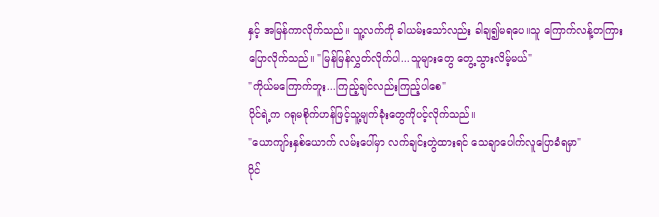နှင့် အမြန်ကာလိုက်သည်။ သူ့လက်ကို ခါယမ်းသော်လည်း ခါချ၍မရပေ။သူ ကြောက်လန့်တကြားပြောလိုက်သည်။ "မြန်မြန်လွှတ်လိုက်ပါ...သူများတွေ တွေ့သွားလိမ့်မယ်"
"ကိုယ်မကြောက်ဘူး...ကြည့်ချင်လည်းကြည့်ပါစေ"
ပိုင်ရဲ့က ဂရုမစိုက်ဟန်ဖြင့်သူ့မျက်ခုံးတွေကိုပင့်လိုက်သည်။
"ယောကျာ်းနှစ်ယောက် လမ်းပေါ်မှာ လက်ချင်းတွဲထားရင် သေချာပေါက်လူပြောခံရမှာ"
ပိုင်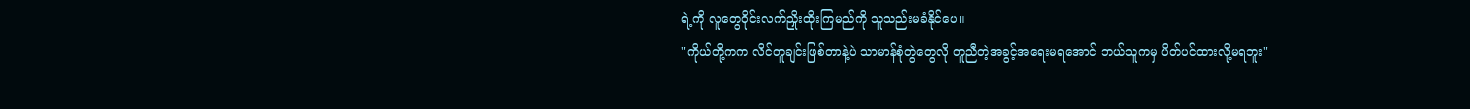ရဲ့ကို လူတွေဝိုင်းလက်ညှိုးထိုးကြမည်ကို သူသည်းမခံနိုင်ပေ။
"ကိုယ်တို့ကက လိင်တူချင်းဖြစ်တာနဲ့ပဲ သာမာန်စုံတွဲတွေလို တူညီတဲ့အခွင့်အရေးမရအောင် ဘယ်သူကမှ ပိတ်ပင်ထားလို့မရဘူး"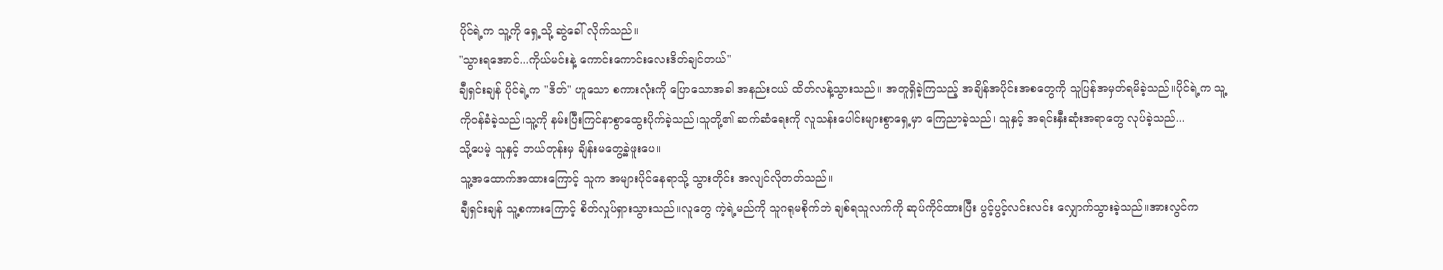ပိုင်ရဲ့က သူ့ကို ရှေ့သို့ ဆွဲခေါ် လိုက်သည်။
"သွားရအောင်...ကိုယ်မင်းနဲ့ ကောင်းကောင်းလေးဒိတ်ချင်တယ်"
ချီရှင်းချန် ပိုင်ရဲ့က "ဒိတ်" ဟူသော စကားလုံးကို ပြောသောအခါ အနည်းငယ် ထိတ်လန့်သွားသည်။ အတူရှိခဲ့ကြသည့် အချိန်အပိုင်းအစတွေကို သူပြန်အမှတ်ရမိခဲ့သည်။ပိုင်ရဲ့က သူ့ကိုဝန်ခံခဲ့သည်၊သူ့ကို နမ်းပြီးကြင်နာစွာထွေးပိုက်ခဲ့သည်၊သူတို့၏ ဆက်ဆံရေးကို လူသန်းပေါင်းများစွာရှေ့မှာ ကြေညာခဲ့သည်၊ သူနှင့် အရင်းနှီးဆုံးအရာတွေ လုပ်ခဲ့သည်...
သို့ပေမဲ့ သူနှင့် ဘယ်တုန်းမှ ချိန်းမတွေ့ခဲ့ဖူးပေ။
သူ့အထောက်အထားကြောင့် သူက အများပိုင်နေရာသို့ သွားတိုင်း အလျင်လိုတတ်သည်။
ချီရှင်းချန် သူ့စကားကြောင့် စိတ်လှုပ်ရှားသွားသည်။လူတွေ ကဲ့ရဲ့မည်ကို သူဂရုမစိုက်ဘဲ ချစ်ရသူလက်ကို ဆုပ်ကိုင်ထားပြီး ပွင့်ပွင့်လင်းလင်း လျှောက်သွားခဲ့သည်။အားလွင်က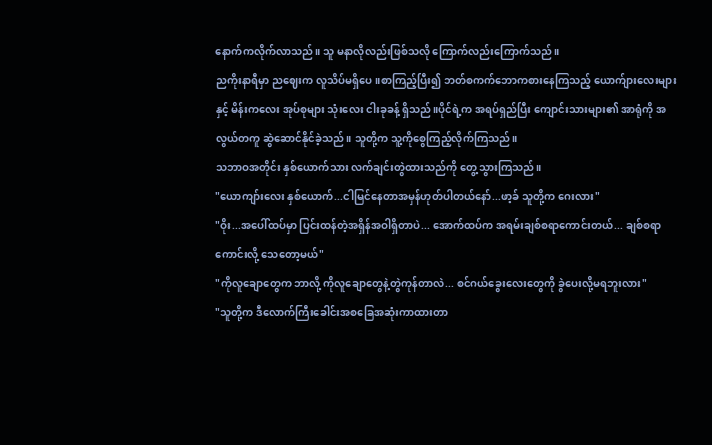နောက်ကလိုက်လာသည်။ သူ မနာလိုလည်းဖြစ်သလို ကြောက်လည်းကြောက်သည်။
ညကိုးနာရီမှာ ညဈေးက လူသိပ်မရှိပေ။စာကြည့်ပြီး၍ ဘတ်စကက်ဘောကစားနေကြသည့် ယောက်ျားလေးများနှင့် မိန်းကလေး အုပ်စုများ သုံးလေး ငါးခုခန့် ရှိသည်။ပိုင်ရဲ့က အရပ်ရှည်ပြီး ကျောင်းသားများ၏ အာရုံကို အလွယ်တကူ ဆွဲဆောင်နိုင်ခဲ့သည်။ သူတို့က သူ့ကိုစွေကြည့်လိုက်ကြသည်။
သဘာဝအတိုင်း နှစ်ယောက်သား လက်ချင်းတွဲထားသည်ကို တွေ့သွားကြသည်။
"ယောကျာ်းလေး နှစ်ယောက်...ငါမြင်နေတာအမှန်ဟုတ်ပါတယ်နော်...ဖာ့ခ် သူတို့က ဂေးလား"
"ဝိုး...အပေါ်ထပ်မှာ ပြင်းထန်တဲ့အရှိန်အဝါရှိတာပဲ... အောက်ထပ်က အရမ်းချစ်စရာကောင်းတယ်... ချစ်စရာကောင်းလို့ သေတော့မယ်"
"ကိုလူချောတွေက ဘာလို့ ကိုလူချောတွေနဲ့တွဲကုန်တာလဲ... စင်ဂယ်ခွေးလေးတွေကို ခွဲပေးလို့မရဘူးလား"
"သူတို့က ဒီလောက်ကြီးခေါင်းအစခြေအဆုံးကာထားတာ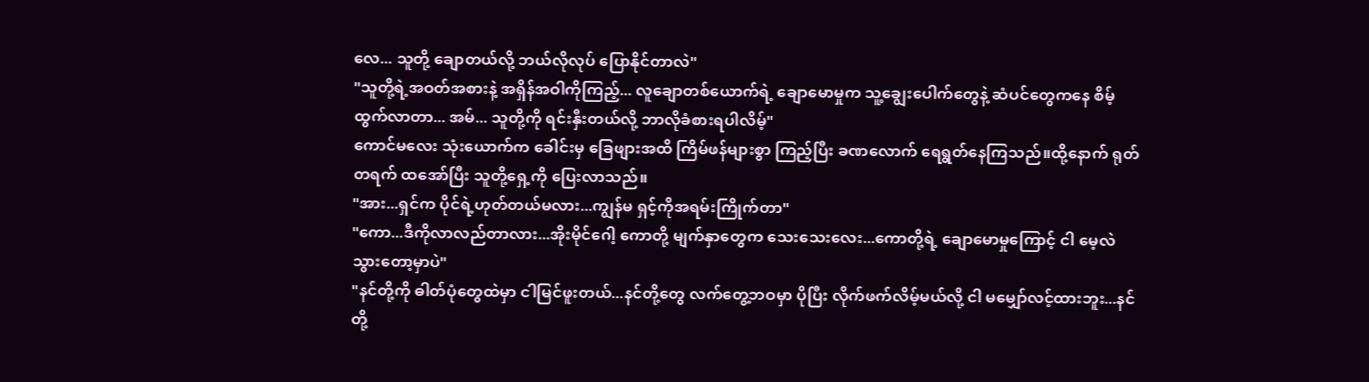လေ... သူတို့ ချောတယ်လို့ ဘယ်လိုလုပ် ပြောနိုင်တာလဲ"
"သူတို့ရဲ့အဝတ်အစားနဲ့ အရှိန်အဝါကိုကြည့်... လူချောတစ်ယောက်ရဲ့ ချောမောမှုက သူ့ချွေးပေါက်တွေနဲ့ ဆံပင်တွေကနေ စိမ့်ထွက်လာတာ... အမ်... သူတို့ကို ရင်းနှီးတယ်လို့ ဘာလိုခံစားရပါလိမ့်"
ကောင်မလေး သုံးယောက်က ခေါင်းမှ ခြေဖျားအထိ ကြိမ်ဖန်များစွာ ကြည့်ပြီး ခဏလောက် ရေရွတ်နေကြသည်။ထို့နောက် ရုတ်တရက် ထအော်ပြီး သူတို့ရှေ့ကို ပြေးလာသည်။
"အား...ရှင်က ပိုင်ရဲ့ဟုတ်တယ်မလား...ကျွန်မ ရှင့်ကိုအရမ်းကြိုက်တာ"
"ကော...ဒီကိုလာလည်တာလား...အိုးမိုင်ဂေါ့ ကောတို့ မျက်နှာတွေက သေးသေးလေး...ကောတို့ရဲ့ ချောမောမှုကြောင့် ငါ မေ့လဲသွားတော့မှာပဲ"
"နင်တို့ကို ဓါတ်ပုံတွေထဲမှာ ငါမြင်ဖူးတယ်...နင်တို့တွေ လက်တွေ့ဘဝမှာ ပိုပြီး လိုက်ဖက်လိမ့်မယ်လို့ ငါ မမျှော်လင့်ထားဘူး...နင်တို့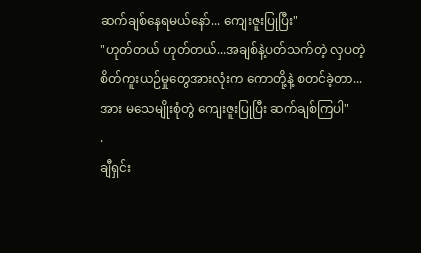ဆက်ချစ်နေရမယ်နော်... ကျေးဇူးပြုပြီး"
"ဟုတ်တယ် ဟုတ်တယ်...အချစ်နဲ့ပတ်သက်တဲ့ လှပတဲ့ စိတ်ကူးယဉ်မှုတွေအားလုံးက ကောတို့နဲ့ စတင်ခဲ့တာ... အား မသေမျိုးစုံတွဲ ကျေးဇူးပြုပြီး ဆက်ချစ်ကြပါ"
.
ချီရှင်း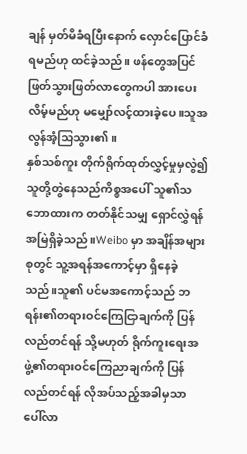ချန် မှတ်မိခံရပြီးနောက် လှောင်ပြောင်ခံရမည်ဟု ထင်ခဲ့သည်။ ဖန်တွေအပြင် ဖြတ်သွားဖြတ်လာတွေကပါ အားပေးလိမ့်မည်ဟု မမျှော်လင့်ထားခဲ့ပေ။သူအလွန်အံ့သြသွား၏။
နှစ်သစ်ကူး တိုက်ရိုက်ထုတ်လွှင့်မှုမှလွဲ၍ သူတို့တွဲနေသည်ကိစ္စအပေါ် သူ၏သဘောထားက တတ်နိုင်သမျှ ရှောင်လွှဲရန် အမြဲရှိခဲ့သည်။Weibo မှာ အချိန်အများစုတွင် သူ့အရန်အကောင့်မှာ ရှိနေခဲ့သည်။သူ၏ ပင်မအကောင့်သည် ဘရန်း၏တရားဝင်ကြေငြာချက်ကို ပြန်လည်တင်ရန် သို့မဟုတ် ရိုက်ကူးရေးအဖွဲ့၏တရားဝင်ကြေညာချက်ကို ပြန်လည်တင်ရန် လိုအပ်သည့်အခါမှသာ ပေါ်လာ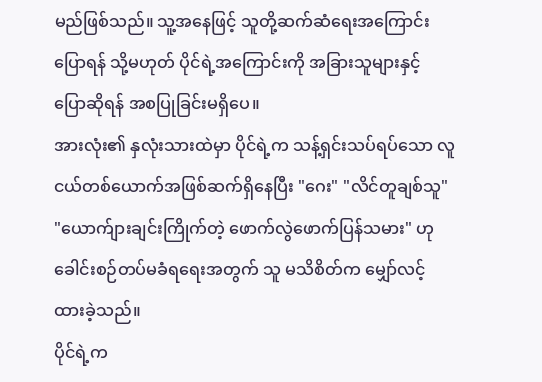မည်ဖြစ်သည်။ သူ့အနေဖြင့် သူတို့ဆက်ဆံရေးအကြောင်းပြောရန် သို့မဟုတ် ပိုင်ရဲ့အကြောင်းကို အခြားသူများနှင့် ပြောဆိုရန် အစပြုခြင်းမရှိပေ။
အားလုံး၏ နှလုံးသားထဲမှာ ပိုင်ရဲ့က သန့်ရှင်းသပ်ရပ်သော လူငယ်တစ်ယောက်အဖြစ်ဆက်ရှိနေပြီး "ဂေး" "လိင်တူချစ်သူ" "ယောက်ျားချင်းကြိုက်တဲ့ ဖောက်လွဲဖောက်ပြန်သမား" ဟု ခေါင်းစဉ်တပ်မခံရရေးအတွက် သူ မသိစိတ်က မျှော်လင့်ထားခဲ့သည်။
ပိုင်ရဲ့က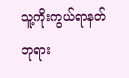သူ့ကိုးကွယ်ရာနတ်ဘုရား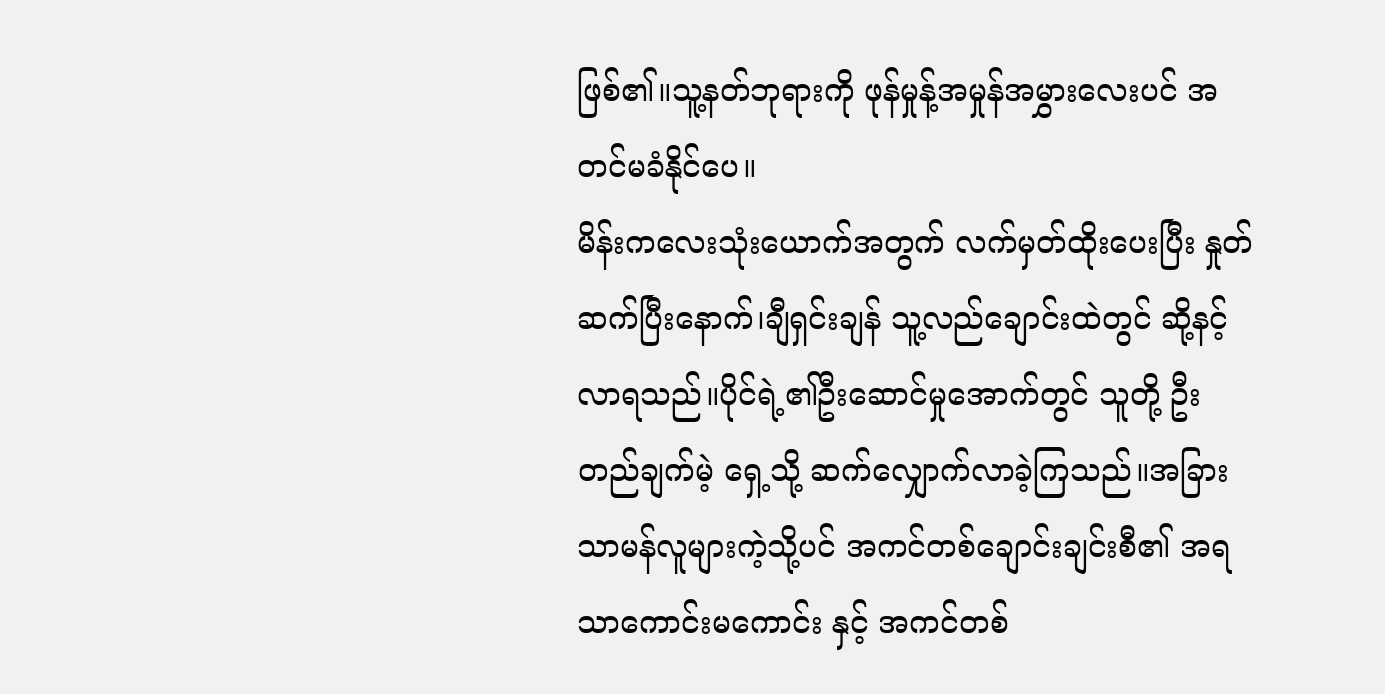ဖြစ်၏။သူ့နတ်ဘုရားကို ဖုန်မှုန့်အမှုန်အမွှားလေးပင် အတင်မခံနိုင်ပေ။
မိန်းကလေးသုံးယောက်အတွက် လက်မှတ်ထိုးပေးပြီး နှုတ်ဆက်ပြီးနောက်၊ချီရှင်းချန် သူ့လည်ချောင်းထဲတွင် ဆို့နင့်လာရသည်။ပိုင်ရဲ့၏ဦးဆောင်မှုအောက်တွင် သူတို့ ဦးတည်ချက်မဲ့ ရှေ့သို့ ဆက်လျှောက်လာခဲ့ကြသည်။အခြားသာမန်လူများကဲ့သို့ပင် အကင်တစ်ချောင်းချင်းစီ၏ အရသာကောင်းမကောင်း နှင့် အကင်တစ်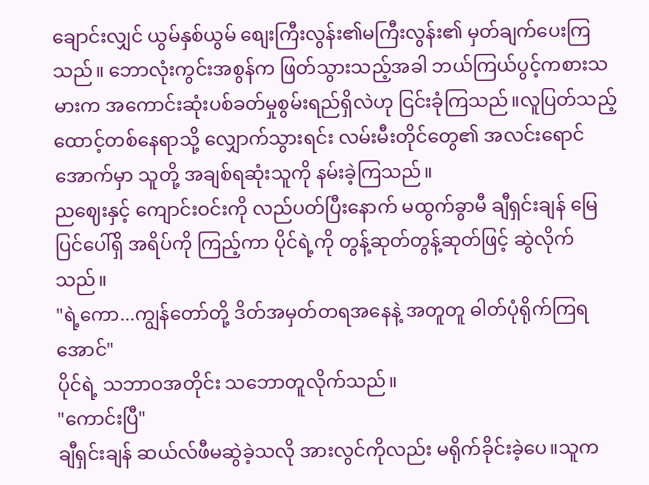ချောင်းလျှင် ယွမ်နှစ်ယွမ် စျေးကြီးလွန်း၏မကြီးလွန်း၏ မှတ်ချက်ပေးကြသည်။ ဘောလုံးကွင်းအစွန်က ဖြတ်သွားသည့်အခါ ဘယ်ကြယ်ပွင့်ကစားသမားက အကောင်းဆုံးပစ်ခတ်မှုစွမ်းရည်ရှိလဲဟု ငြင်းခုံကြသည်။လူပြတ်သည့် ထောင့်တစ်နေရာသို့ လျှောက်သွားရင်း လမ်းမီးတိုင်တွေ၏ အလင်းရောင်အောက်မှာ သူတို့ အချစ်ရဆုံးသူကို နမ်းခဲ့ကြသည်။
ညဈေးနှင့် ကျောင်းဝင်းကို လည်ပတ်ပြီးနောက် မထွက်ခွာမီ ချီရှင်းချန် မြေပြင်ပေါ်ရှိ အရိပ်ကို ကြည့်ကာ ပိုင်ရဲ့ကို တွန့်ဆုတ်တွန့်ဆုတ်ဖြင့် ဆွဲလိုက်သည်။
"ရဲ့ကော...ကျွန်တော်တို့ ဒိတ်အမှတ်တရအနေနဲ့ အတူတူ ဓါတ်ပုံရိုက်ကြရအောင်"
ပိုင်ရဲ့ သဘာဝအတိုင်း သဘောတူလိုက်သည်။
"ကောင်းပြီ"
ချီရှင်းချန် ဆယ်လ်ဖီမဆွဲခဲ့သလို အားလွင်ကိုလည်း မရိုက်ခိုင်းခဲ့ပေ။သူက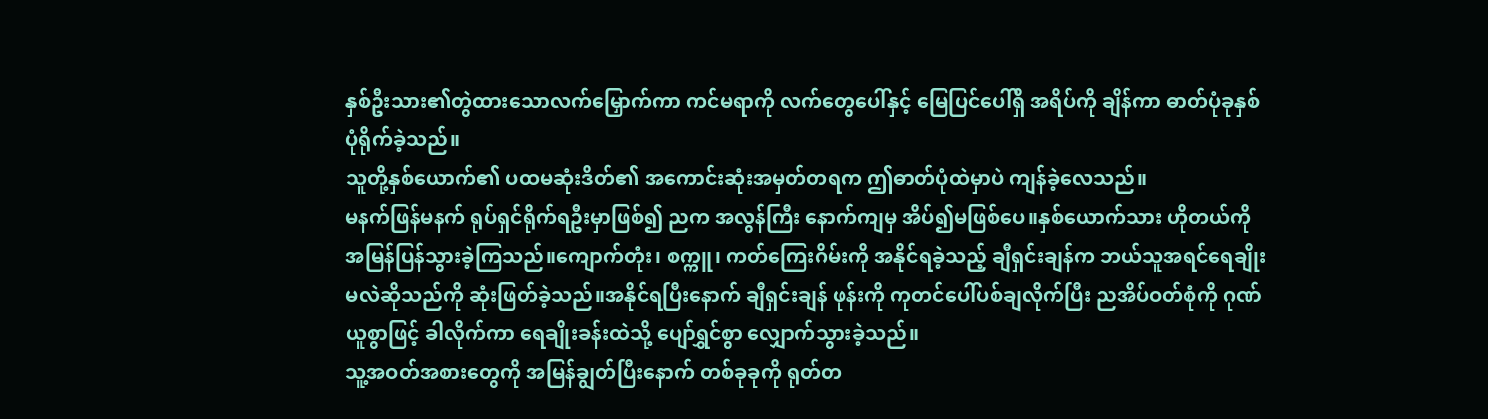နှစ်ဦးသား၏တွဲထားသောလက်မြှောက်ကာ ကင်မရာကို လက်တွေပေါ်နှင့် မြေပြင်ပေါ်ရှိ အရိပ်ကို ချိန်ကာ ဓာတ်ပုံခုနှစ်ပုံရိုက်ခဲ့သည်။
သူတို့နှစ်ယောက်၏ ပထမဆုံးဒိတ်၏ အကောင်းဆုံးအမှတ်တရက ဤဓာတ်ပုံထဲမှာပဲ ကျန်ခဲ့လေသည်။
မနက်ဖြန်မနက် ရုပ်ရှင်ရိုက်ရဦးမှာဖြစ်၍ ညက အလွန်ကြီး နောက်ကျမှ အိပ်၍မဖြစ်ပေ။နှစ်ယောက်သား ဟိုတယ်ကို အမြန်ပြန်သွားခဲ့ကြသည်။ကျောက်တုံး၊ စက္ကူ၊ ကတ်ကြေးဂိမ်းကို အနိုင်ရခဲ့သည့် ချီရှင်းချန်က ဘယ်သူအရင်ရေချိုးမလဲဆိုသည်ကို ဆုံးဖြတ်ခဲ့သည်။အနိုင်ရပြီးနောက် ချီရှင်းချန် ဖုန်းကို ကုတင်ပေါ်ပစ်ချလိုက်ပြီး ညအိပ်ဝတ်စုံကို ဂုဏ်ယူစွာဖြင့် ခါလိုက်ကာ ရေချိုးခန်းထဲသို့ ပျော်ရွှင်စွာ လျှောက်သွားခဲ့သည်။
သူ့အဝတ်အစားတွေကို အမြန်ချွတ်ပြီးနောက် တစ်ခုခုကို ရုတ်တ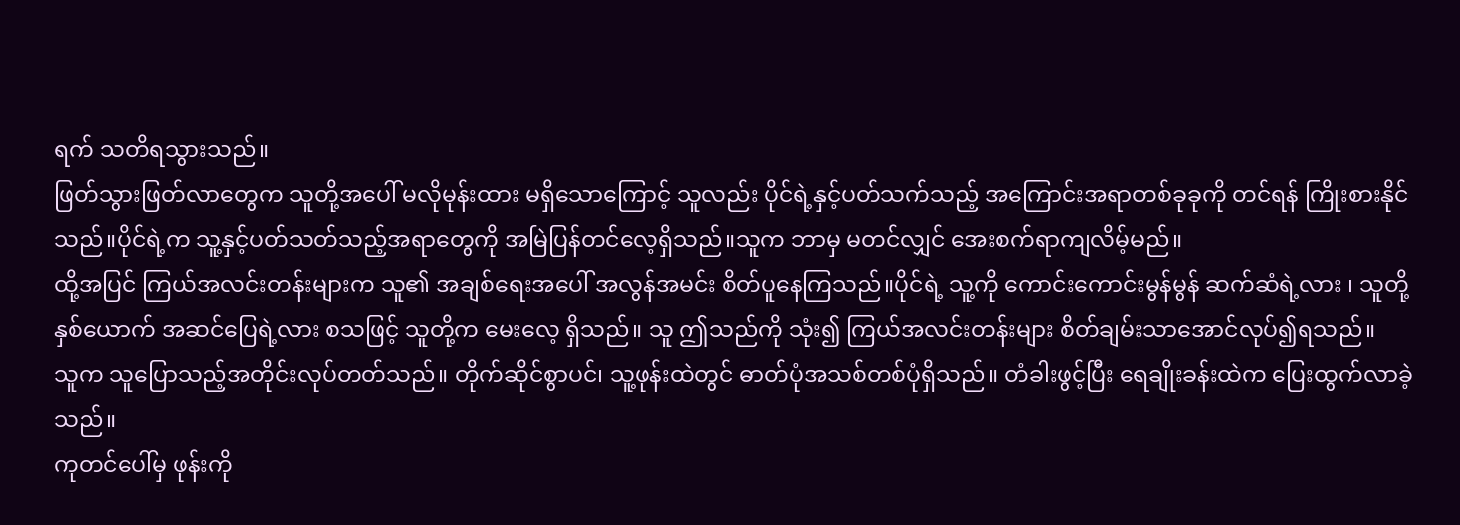ရက် သတိရသွားသည်။
ဖြတ်သွားဖြတ်လာတွေက သူတို့အပေါ် မလိုမုန်းထား မရှိသောကြောင့် သူလည်း ပိုင်ရဲ့နှင့်ပတ်သက်သည့် အကြောင်းအရာတစ်ခုခုကို တင်ရန် ကြိုးစားနိုင်သည်။ပိုင်ရဲ့က သူ့နှင့်ပတ်သတ်သည့်အရာတွေကို အမြဲပြန်တင်လေ့ရှိသည်။သူက ဘာမှ မတင်လျှင် အေးစက်ရာကျလိမ့်မည်။
ထို့အပြင် ကြယ်အလင်းတန်းများက သူ၏ အချစ်ရေးအပေါ် အလွန်အမင်း စိတ်ပူနေကြသည်။ပိုင်ရဲ့ သူ့ကို ကောင်းကောင်းမွန်မွန် ဆက်ဆံရဲ့လား ၊ သူတို့ နှစ်ယောက် အဆင်ပြေရဲ့လား စသဖြင့် သူတို့က မေးလေ့ ရှိသည်။ သူ ဤသည်ကို သုံး၍ ကြယ်အလင်းတန်းများ စိတ်ချမ်းသာအောင်လုပ်၍ရသည်။
သူက သူပြောသည့်အတိုင်းလုပ်တတ်သည်။ တိုက်ဆိုင်စွာပင်၊ သူ့ဖုန်းထဲတွင် ဓာတ်ပုံအသစ်တစ်ပုံရှိသည်။ တံခါးဖွင့်ပြီး ရေချိုးခန်းထဲက ပြေးထွက်လာခဲ့သည်။
ကုတင်ပေါ်မှ ဖုန်းကို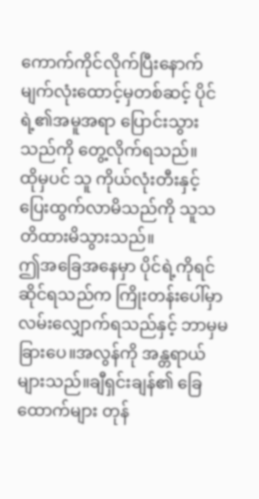ကောက်ကိုင်လိုက်ပြီးနောက် မျက်လုံးထောင့်မှတစ်ဆင့် ပိုင်ရဲ့၏အမူအရာ ပြောင်းသွားသည်ကို တွေ့လိုက်ရသည်။
ထိုမှပင် သူ ကိုယ်လုံးတီးနှင့် ပြေးထွက်လာမိသည်ကို သူသတိထားမိသွားသည်။
ဤအခြေအနေမှာ ပိုင်ရဲ့ကိုရင်ဆိုင်ရသည်က ကြိုးတန်းပေါ်မှာ လမ်းလျှောက်ရသည်နှင့် ဘာမှမခြားပေ။အလွန်ကို အန္တရာယ်များသည်။ချီရှင်းချန်၏ ခြေထောက်များ တုန်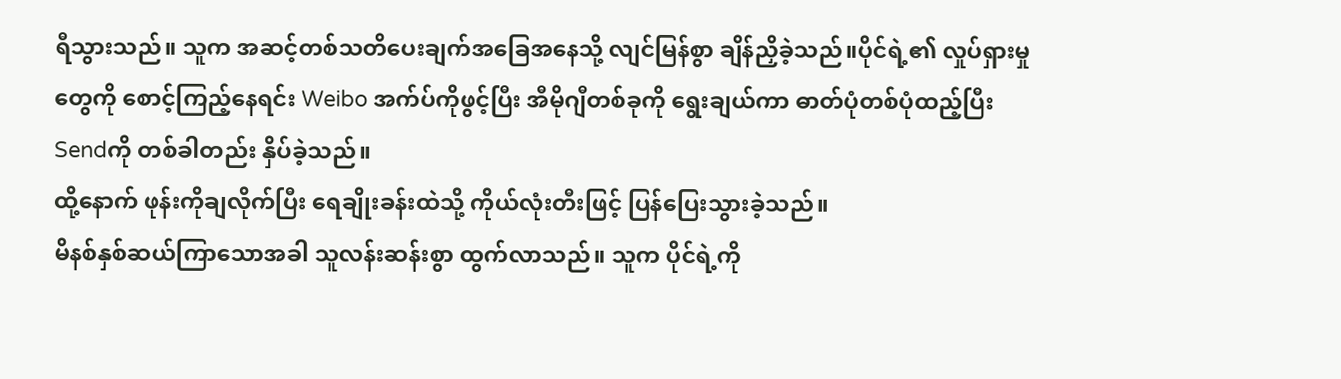ရီသွားသည်။ သူက အဆင့်တစ်သတိပေးချက်အခြေအနေသို့ လျင်မြန်စွာ ချိန်ညှိခဲ့သည်။ပိုင်ရဲ့၏ လှုပ်ရှားမှုတွေကို စောင့်ကြည့်နေရင်း Weibo အက်ပ်ကိုဖွင့်ပြီး အီမိုဂျီတစ်ခုကို ရွေးချယ်ကာ ဓာတ်ပုံတစ်ပုံထည့်ပြီး Sendကို တစ်ခါတည်း နှိပ်ခဲ့သည်။
ထို့နောက် ဖုန်းကိုချလိုက်ပြီး ရေချိုးခန်းထဲသို့ ကိုယ်လုံးတီးဖြင့် ပြန်ပြေးသွားခဲ့သည်။
မိနစ်နှစ်ဆယ်ကြာသောအခါ သူလန်းဆန်းစွာ ထွက်လာသည်။ သူက ပိုင်ရဲ့ကို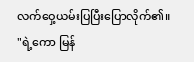လက်ဝှေ့ယမ်းပြပြီးပြောလိုက်၏။
"ရဲ့ကော မြန်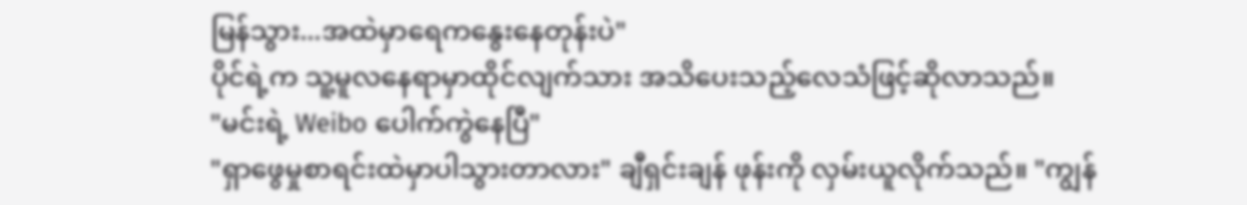မြန်သွား...အထဲမှာရေကနွေးနေတုန်းပဲ"
ပိုင်ရဲ့က သူ့မူလနေရာမှာထိုင်လျက်သား အသိပေးသည့်လေသံဖြင့်ဆိုလာသည်။
"မင်းရဲ့ Weibo ပေါက်ကွဲနေပြီ"
"ရှာဖွေမှုစာရင်းထဲမှာပါသွားတာလား" ချီရှင်းချန် ဖုန်းကို လှမ်းယူလိုက်သည်။ "ကျွန်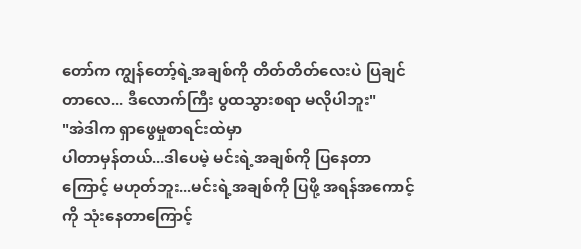တော်က ကျွန်တော့်ရဲ့အချစ်ကို တိတ်တိတ်လေးပဲ ပြချင်တာလေ... ဒီလောက်ကြီး ပွထသွားစရာ မလိုပါဘူး"
"အဲဒါက ရှာဖွေမှုစာရင်းထဲမှာ
ပါတာမှန်တယ်...ဒါပေမဲ့ မင်းရဲ့အချစ်ကို ပြနေတာကြောင့် မဟုတ်ဘူး...မင်းရဲ့အချစ်ကို ပြဖို့ အရန်အကောင့်ကို သုံးနေတာကြောင့်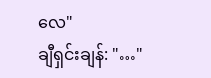လေ"
ချီရှင်းချန်: "…"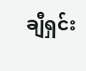ချီရှင်း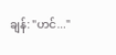ချန်: "ဟင်..."